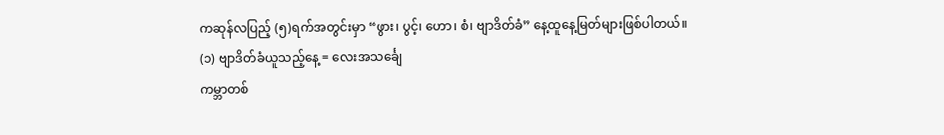ကဆုန်လပြည့် (၅)ရက်အတွင်းမှာ “ဖွား၊ ပွင့်၊ ဟော၊ စံ၊ ဗျာဒိတ်ခံ” နေ့ထူနေ့မြတ်များဖြစ်ပါတယ်။
(၁) ဗျာဒိတ်ခံယူသည့်နေ့ = လေးအသင်္ချေ
ကမ္ဘာတစ်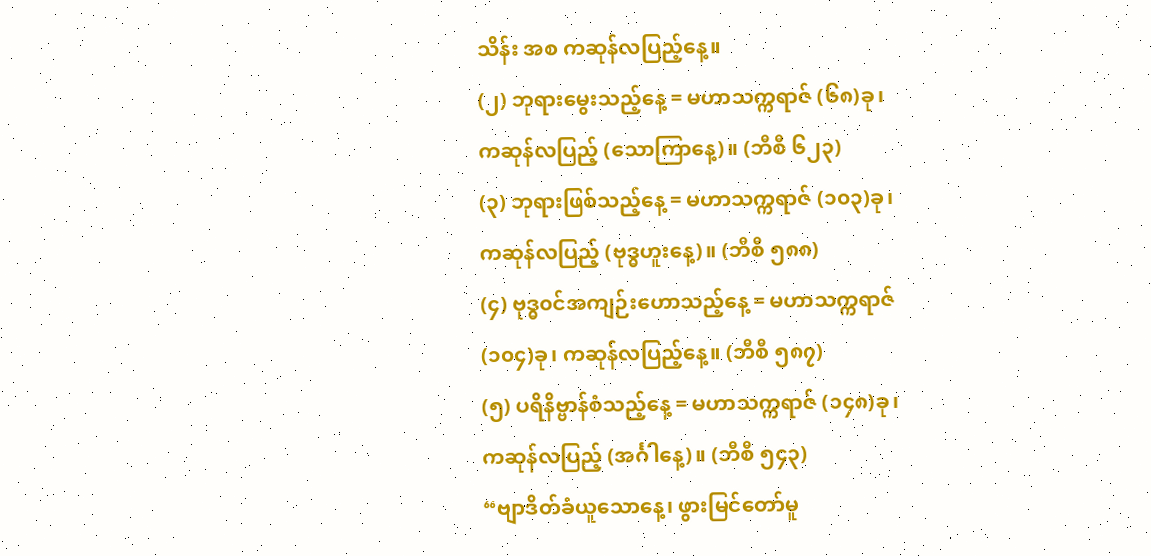သိန်း အစ ကဆုန်လပြည့်နေ့။
(၂) ဘုရားမွေးသည့်နေ့ = မဟာသက္ကရာဇ် (၆၈)ခု၊
ကဆုန်လပြည့် (သောကြာနေ့)။ (ဘီစီ ၆၂၃)
(၃) ဘုရားဖြစ်သည့်နေ့ = မဟာသက္ကရာဇ် (၁၀၃)ခု၊
ကဆုန်လပြည့် (ဗုဒ္ဓဟူးနေ့)။ (ဘီစီ ၅၈၈)
(၄) ဗုဒ္ဓ၀င်အကျဉ်းဟောသည့်နေ့ = မဟာသက္ကရာဇ်
(၁၀၄)ခု၊ ကဆုန်လပြည့်နေ့။ (ဘီစီ ၅၈၇)
(၅) ပရိနိဗ္ဗာန်စံသည့်နေ့ = မဟာသက္ကရာဇ် (၁၄၈)ခု၊
ကဆုန်လပြည့် (အင်္ဂါနေ့)။ (ဘီစီ ၅၄၃)
“ဗျာဒိတ်ခံယူသောနေ့၊ ဖွားမြင်တော်မူ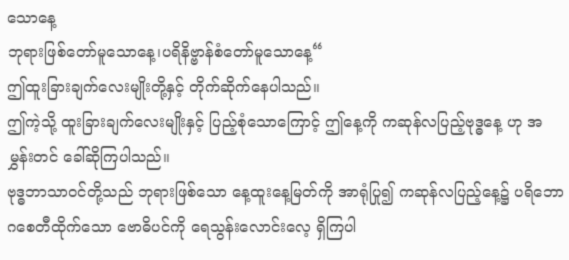သောနေ့
ဘုရားဖြစ်တော်မူသောနေ့၊ပရိနိဗ္ဗာန်စံတော်မူသောနေ့“
ဤထူးခြားချက်လေးမျိုးတို့နှင့် တိုက်ဆိုက်နေပါသည်။
ဤကဲ့သို့ ထူးခြားချက်လေးမျိုးနှင့် ပြည့်စုံသောကြောင့် ဤနေ့ကို ကဆုန်လပြည့်ဗုဒ္ဓနေ့ ဟု အမွှန်းတင် ခေါ်ဆိုကြပါသည်။
ဗုဒ္ဓဘာသာဝင်တို့သည် ဘုရားဖြစ်သော နေ့ထူးနေ့မြတ်ကို အာရုံပြု၍ ကဆုန်လပြည့်နေ့၌ ပရိဘောဂစေတီထိုက်သော ဗောဓိပင်ကို ရေသွန်းလောင်းလေ့ ရှိကြပါ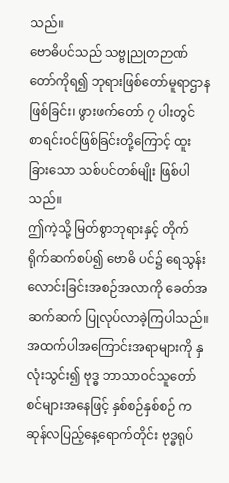သည်။
ဗောဓိပင်သည် သဗ္ဗုညုတဉာဏ်တော်ကိုရ၍ ဘုရားဖြစ်တော်မူရာဌာနဖြစ်ခြင်း၊ ဖွားဖက်တော် ၇ ပါးတွင် စာရင်းဝင်ဖြစ်ခြင်းတို့ကြောင့် ထူးခြားသော သစ်ပင်တစ်မျိုး ဖြစ်ပါသည်။
ဤကဲ့သို့ မြတ်စွာဘုရားနှင့် တိုက်ရိုက်ဆက်စပ်၍ ဗောဓိ ပင်၌ ရေသွန်းလောင်းခြင်းအစဉ်အလာကို ခေတ်အဆက်ဆက် ပြုလုပ်လာခဲ့ကြပါသည်။
အထက်ပါအကြောင်းအရာများကို နှလုံးသွင်း၍ ဗုဒ္ဓ ဘာသာဝင်သူတော်စင်များအနေဖြင့် နှစ်စဉ်နှစ်စဉ် ကဆုန်လပြည့်နေ့ရောက်တိုင်း ဗုဒ္ဓရုပ်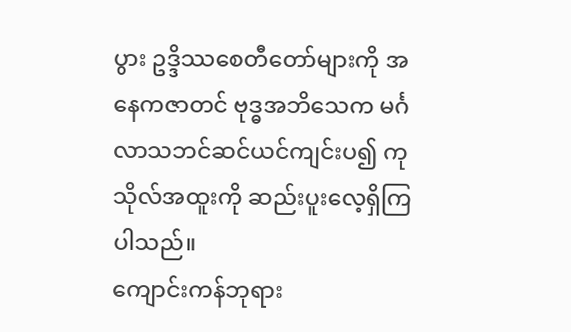ပွား ဥဒ္ဒိဿစေတီတော်များကို အနေကဇာတင် ဗုဒ္ဓအဘိသေက မင်္ဂလာသဘင်ဆင်ယင်ကျင်းပ၍ ကုသိုလ်အထူးကို ဆည်းပူးလေ့ရှိကြပါသည်။
ကျောင်းကန်ဘုရား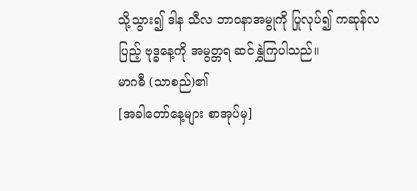သို့သွား၍ ဒါန သီလ ဘာဝနာအမွုကို ပြုလုပ်၍ ကဆုန်လပြည့် ဗုဒ္ဓနေ့ကို အမွတ္တရ ဆင်နွှဲကြပါသည်။
မာဂဓီ (သာစည်)၏
[အခါတော်နေ့များ စာအုပ်မှ]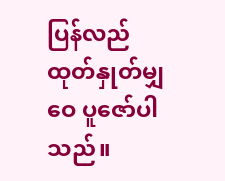ပြန်လည်
ထုတ်နှုတ်မျှဝေ ပူဇော်ပါသည်။